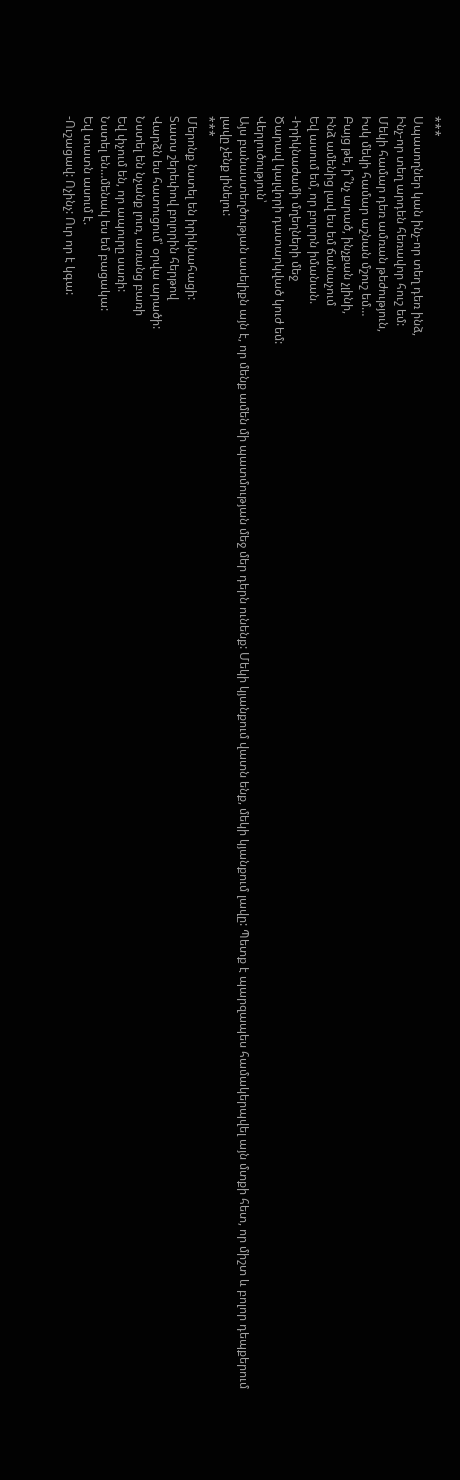***
Սպասողներ կան ինչ-որ տեղ դեռ ինձ,
Ինչ-որ տեղ արդեն հեռավոր հուշ եմ:
Մեկի համար դեռ ամռան թեժություն,
Իսկ մեկի համար աշնան մշուշ եմ…
Բայց թե, ի՞նչ արած, ինչքան չլինի,
Ինձ ամենից լավ ես եմ ճանաչում
Եվ ասում եմ, որ բոլորն իմանան.
-Իրիկնաժամի մղեղների մեջ
Ծարավ կալվորի դատարկված կուժ եմ:
Վերլուծություն՝
Այս բանաստեղծության ասելիքն այն է, որ մենք ամեն մի պատմության մեջ մեր դերն ունենք: Մեկի կյանքում վատն ենք, մեկի կյանքում լավը: Պետք է պարզապես համակերպվել այն մտքի հետ, որ միշտ և բոլոր դեպքերում լավը չենք լինելու:
***
Մերոնք նստել են իրիկնահացի:
Տատս շերեփով բոլորին հերթով
Վարձն ես հատուցում՝ օրվա արածի:
Նստել են նչանք լուռ, առանց բառի
Եվ փչում են, որ ապուրը սառի:
Նստել են…մենակ ես եմ բացակա:
Եվ տատն ասում է.
-Ուշացավ: Ոչինչ: Ուր որ է կգա: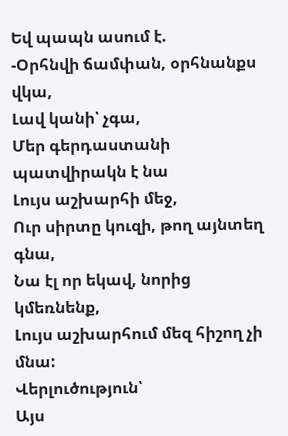Եվ պապն ասում է.
-Օրհնվի ճամփան, օրհնանքս վկա,
Լավ կանի՝ չգա,
Մեր գերդաստանի պատվիրակն է նա
Լույս աշխարհի մեջ,
Ուր սիրտը կուզի, թող այնտեղ գնա,
Նա էլ որ եկավ, նորից կմեռնենք,
Լույս աշխարհում մեզ հիշող չի մնա:
Վերլուծություն՝
Այս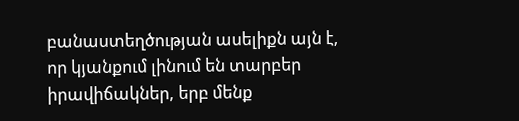բանաստեղծության ասելիքն այն է, որ կյանքում լինում են տարբեր իրավիճակներ, երբ մենք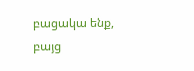բացակա ենք, բայց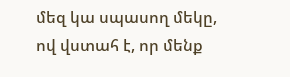մեզ կա սպասող մեկը, ով վստահ է, որ մենք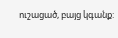ուշացած, բայց կգանք: